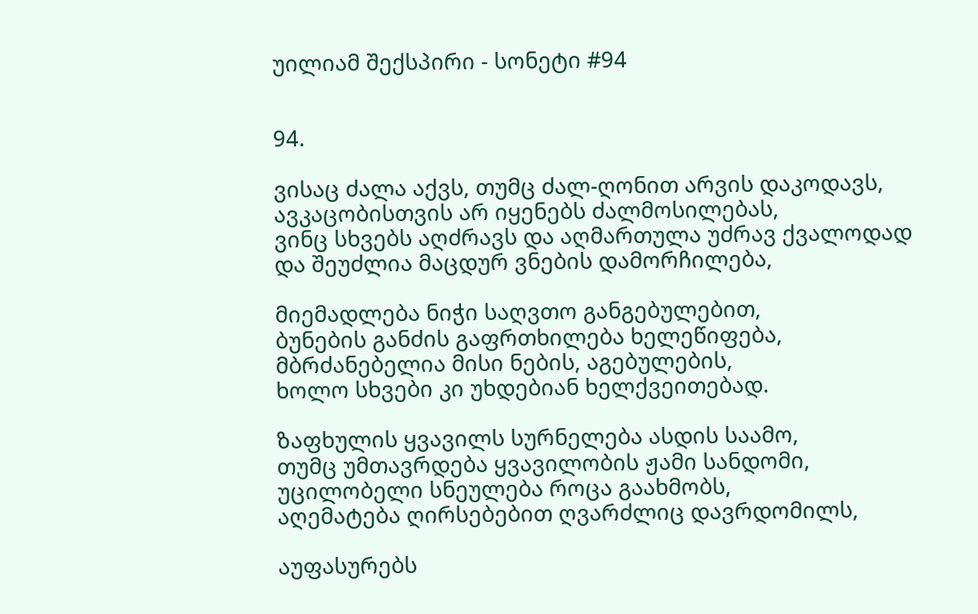უილიამ შექსპირი - სონეტი #94


94.

ვისაც ძალა აქვს, თუმც ძალ-ღონით არვის დაკოდავს,
ავკაცობისთვის არ იყენებს ძალმოსილებას,
ვინც სხვებს აღძრავს და აღმართულა უძრავ ქვალოდად
და შეუძლია მაცდურ ვნების დამორჩილება,

მიემადლება ნიჭი საღვთო განგებულებით,
ბუნების განძის გაფრთხილება ხელეწიფება,
მბრძანებელია მისი ნების, აგებულების,
ხოლო სხვები კი უხდებიან ხელქვეითებად.

ზაფხულის ყვავილს სურნელება ასდის საამო,
თუმც უმთავრდება ყვავილობის ჟამი სანდომი,
უცილობელი სნეულება როცა გაახმობს,
აღემატება ღირსებებით ღვარძლიც დავრდომილს,

აუფასურებს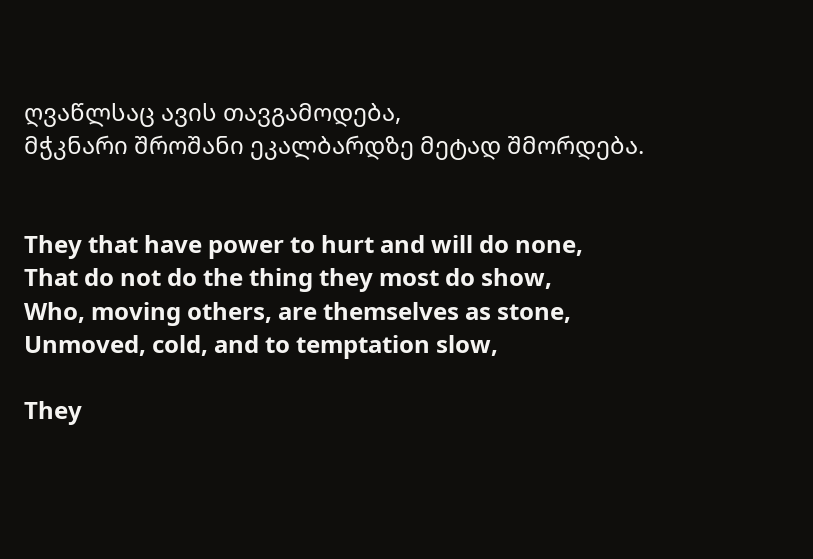ღვაწლსაც ავის თავგამოდება,
მჭკნარი შროშანი ეკალბარდზე მეტად შმორდება.


They that have power to hurt and will do none,
That do not do the thing they most do show,
Who, moving others, are themselves as stone,
Unmoved, cold, and to temptation slow,

They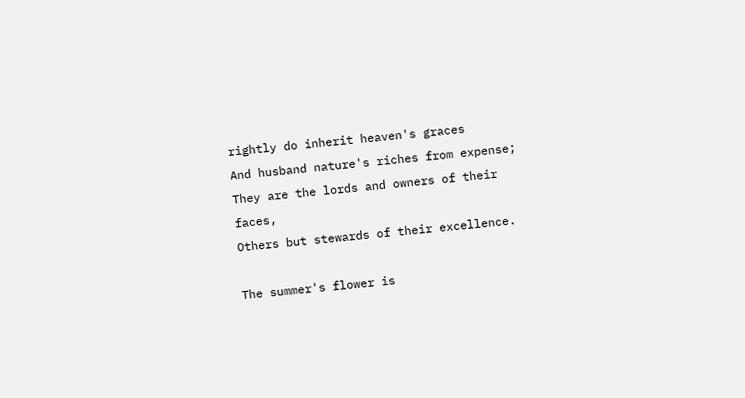rightly do inherit heaven's graces
And husband nature's riches from expense;
They are the lords and owners of their faces,
Others but stewards of their excellence.

The summer's flower is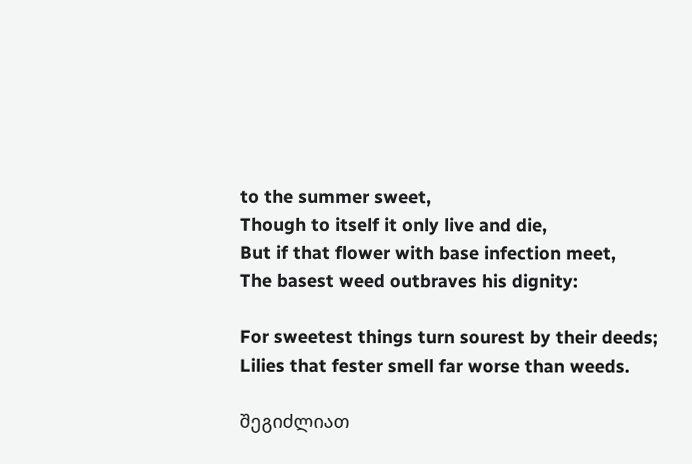to the summer sweet,
Though to itself it only live and die,
But if that flower with base infection meet,
The basest weed outbraves his dignity:

For sweetest things turn sourest by their deeds;
Lilies that fester smell far worse than weeds.

შეგიძლიათ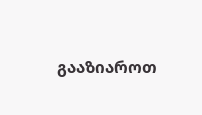გააზიაროთ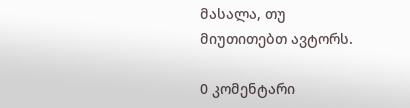მასალა, თუ მიუთითებთ ავტორს.

0 კომენტარი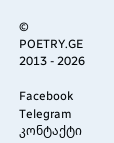© POETRY.GE 2013 - 2026

Facebook Telegram კონტაქტი